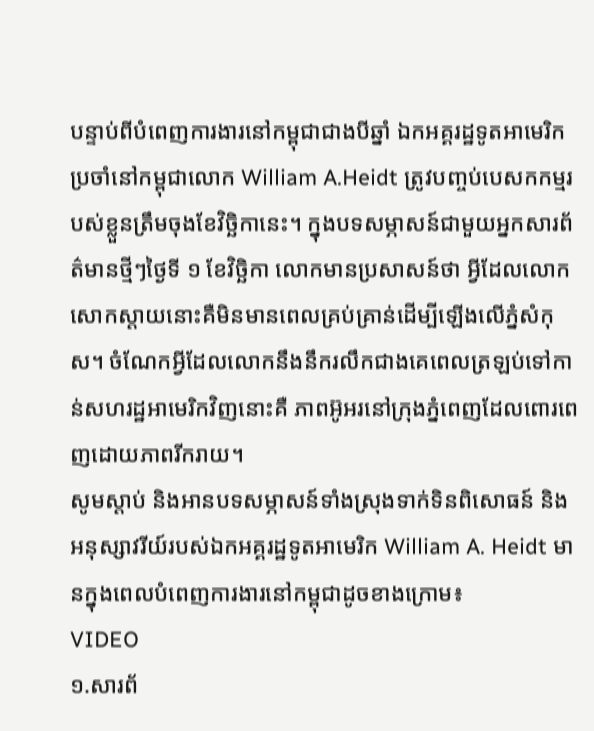បន្ទាប់ពីបំពេញការងារនៅកម្ពុជាជាងបីឆ្នាំ ឯកអគ្គរដ្ឋទូតអាមេរិកប្រចាំនៅកម្ពុជាលោក William A.Heidt ត្រូវបញ្ចប់បេសកកម្មរបស់ខ្លួនត្រឹមចុងខែវិច្ឆិកានេះ។ ក្នុងបទសម្ភាសន៍ជាមួយអ្នកសារព័ត៌មានថ្មីៗថ្ងៃទី ១ ខែវិច្ឆិកា លោកមានប្រសាសន៍ថា អ្វីដែលលោកសោកស្តាយនោះគឺមិនមានពេលគ្រប់គ្រាន់ដើម្បីឡើងលើភ្នំសំកុស។ ចំណែកអ្វីដែលលោកនឹងនឹករលឹកជាងគេពេលត្រឡប់ទៅកាន់សហរដ្ឋអាមេរិកវិញនោះគឺ ភាពអ៊ូអរនៅក្រុងភ្នំពេញដែលពោរពេញដោយភាពរីករាយ។
សូមស្តាប់ និងអានបទសម្ភាសន៍ទាំងស្រុងទាក់ទិនពិសោធន៍ និងអនុស្សាវរីយ៍របស់ឯកអគ្គរដ្ឋទូតអាមេរិក William A. Heidt មានក្នុងពេលបំពេញការងារនៅកម្ពុជាដូចខាងក្រោម៖
VIDEO
១.សារព័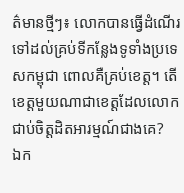ត៌មានថ្មីៗ៖ លោកបានធ្វើដំណើរទៅដល់គ្រប់ទីកន្លែងទូទាំងប្រទេសកម្ពុជា ពោលគឺគ្រប់ខេត្ត។ តើខេត្តមួយណាជាខេត្តដែលលោកជាប់ចិត្តដិតអារម្មណ៍ជាងគេ?
ឯក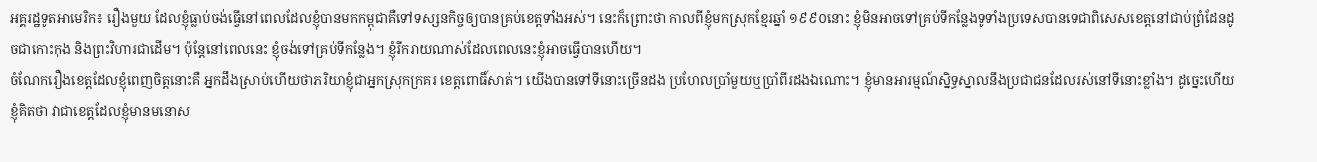អគ្គរដ្ឋទូតអាមេរិក៖ រឿងមួយ ដែលខ្ញុំធ្លាប់ចង់ធ្វើនៅពេលដែលខ្ញុំបានមកកម្ពុជាគឺទៅទស្សនកិច្ចឲ្យបានគ្រប់ខេត្តទាំងអស់។ នេះក៏ព្រោះថា កាលពីខ្ញុំមកស្រុកខ្មែរឆ្នាំ ១៩៩០នោះ ខ្ញុំមិនអាចទៅគ្រប់ទីកន្លែងទូទាំងប្រទេសបានទេជាពិសេសខេត្តនៅជាប់ព្រំដែនដូចជាកោះកុង និងព្រះវិហារជាដើម។ ប៉ុន្តែនៅពេលនេះ ខ្ញុំចង់ទៅគ្រប់ទីកន្លែង។ ខ្ញុំរីករាយណាស់ដែលពេលនេះខ្ញុំអាចធ្វើបានហើយ។
ចំណែករឿងខេត្តដែលខ្ញុំពេញចិត្តនោះគឺ អ្នកដឹងស្រាប់ហើយថាភរិយាខ្ញុំជាអ្នកស្រុកក្រគរ ខេត្តពោធិ៍សាត់។ យើងបានទៅទីនោះច្រើនដង ប្រហែលប្រាំមួយឬប្រាំពីរដងឯណោះ។ ខ្ញុំមានអារម្មណ៍ស្និទ្ធស្នាលនឹងប្រជាជនដែលរស់នៅទីនោះខ្លាំង។ ដូច្នេះហើយ ខ្ញុំគិតថា វាជាខេត្តដែលខ្ញុំមានមនោស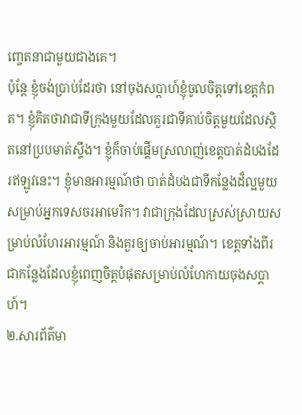ញ្ចេតនាជាមួយជាងគេ។
ប៉ុន្តែ ខ្ញុំចង់ប្រាប់ដែរថា នៅចុងសប្តាហ៍ខ្ញុំចូលចិត្តទៅខេត្តកំពត។ ខ្ញុំគិតថាវាជាទីក្រុងមួយដែលគួរជាទីគាប់ចិត្តមួយដែលស្ថិតនៅប្របមាត់ស្ទឹង។ ខ្ញុំក៏ចាប់ផ្តើមស្រលាញ់ខេត្តបាត់ដំបងដែរឥឡូវនេះ។ ខ្ញុំមានអារម្មណ៍ថា បាត់ដំបងជាទីកន្លែងដ៏ល្អមួយសម្រាប់អ្នកទេសចរអាមេរិក។ វាជាក្រុងដែលស្រស់ស្រាយសម្រាប់លំហែរអារម្មណ៍ និងគួរឲ្យចាប់អារម្មណ៍។ ខេត្តទាំងពីរជាកន្លែងដែលខ្ញុំពេញចិត្តបំផុតសម្រាប់លំហែកាយចុងសប្តាហ៍។
២.សារព័ត៌មា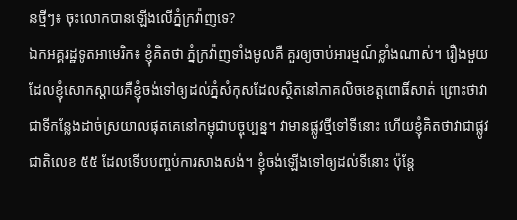នថ្មីៗ៖ ចុះលោកបានឡើងលើភ្នំក្រវ៉ាញទេ?
ឯកអគ្គរដ្ឋទូតអាមេរិក៖ ខ្ញុំគិតថា ភ្នំក្រវ៉ាញទាំងមូលគឺ គួរឲ្យចាប់អារម្មណ៍ខ្លាំងណាស់។ រឿងមួយដែលខ្ញុំសោកស្តាយគឺខ្ញុំចង់ទៅឲ្យដល់ភ្នំសំកុសដែលស្ថិតនៅភាគលិចខេត្តពោធិ៍សាត់ ព្រោះថាវាជាទីកន្លែងដាច់ស្រយាលផុតគេនៅកម្ពុជាបច្ចុប្បន្ន។ វាមានផ្លូវថ្មីទៅទីនោះ ហើយខ្ញុំគិតថាវាជាផ្លូវជាតិលេខ ៥៥ ដែលទើបបញ្ចប់ការសាងសង់។ ខ្ញុំចង់ឡើងទៅឲ្យដល់ទីនោះ ប៉ុន្តែ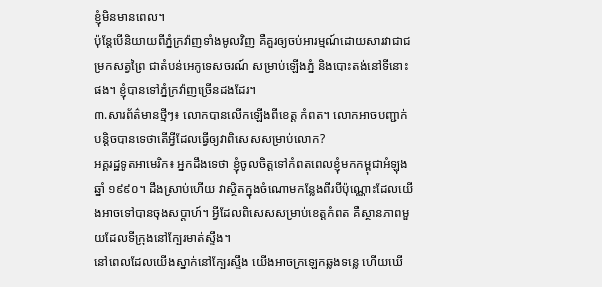ខ្ញុំមិនមានពេល។
ប៉ុន្តែបើនិយាយពីភ្នំក្រវ៉ាញទាំងមូលវិញ គឺគួរឲ្យចប់អារម្មណ៍ដោយសារវាជាជម្រកសត្វព្រៃ ជាតំបន់អេកូទេសចរណ៍ សម្រាប់ឡើងភ្នំ និងបោះតង់នៅទីនោះផង។ ខ្ញុំបានទៅភ្នំក្រវ៉ាញច្រើនដងដែរ។
៣.សារព័ត៌មានថ្មីៗ៖ លោកបានលើកឡើងពីខេត្ត កំពត។ លោកអាចបញ្ជាក់បន្តិចបានទេថាតើអ្វីដែលធ្វើឲ្យវាពិសេសសម្រាប់លោក?
អគ្គរដ្ឋទូតអាមេរិក៖ អ្នកដឹងទេថា ខ្ញុំចូលចិត្តទៅកំពតពេលខ្ញុំមកកម្ពុជាអំឡុងឆ្នាំ ១៩៩០។ ដឹងស្រាប់ហើយ វាស្ថិតក្នុងចំណោមកន្លែងពីរបីប៉ុណ្ណោះដែលយើងអាចទៅបានចុងសប្តាហ៍។ អ្វីដែលពិសេសសម្រាប់ខេត្តកំពត គឺស្ថានភាពមួយដែលទីក្រុងនៅក្បែរមាត់ស្ទឹង។
នៅពេលដែលយើងស្នាក់នៅក្បែរស្ទឹង យើងអាចក្រឡេកឆ្លងទន្លេ ហើយឃើ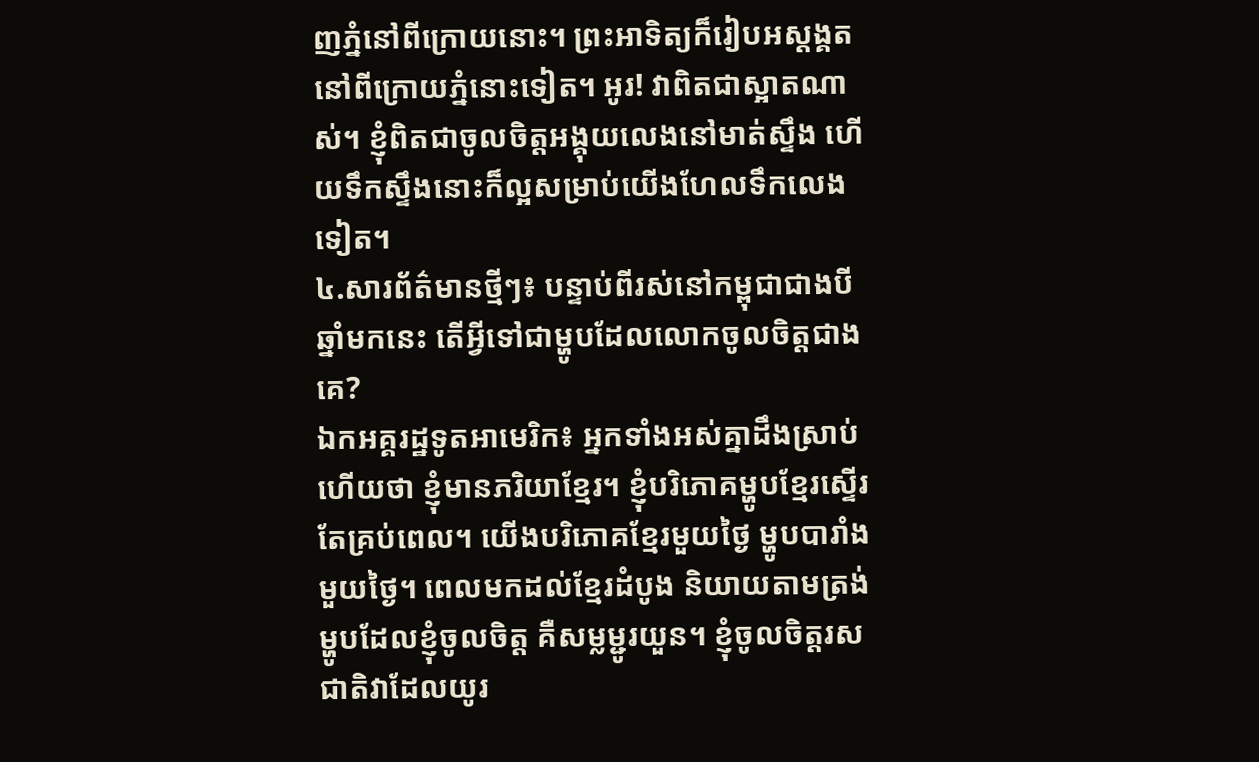ញភ្នំនៅពីក្រោយនោះ។ ព្រះអាទិត្យក៏រៀបអស្ដង្គតនៅពីក្រោយភ្នំនោះទៀត។ អូរ! វាពិតជាស្អាតណាស់។ ខ្ញុំពិតជាចូលចិត្តអង្គុយលេងនៅមាត់ស្ទឹង ហើយទឹកស្ទឹងនោះក៏ល្អសម្រាប់យើងហែលទឹកលេងទៀត។
៤.សារព័ត៌មានថ្មីៗ៖ បន្ទាប់ពីរស់នៅកម្ពុជាជាងបីឆ្នាំមកនេះ តើអ្វីទៅជាម្ហូបដែលលោកចូលចិត្តជាងគេ?
ឯកអគ្គរដ្ឋទូតអាមេរិក៖ អ្នកទាំងអស់គ្នាដឹងស្រាប់ហើយថា ខ្ញុំមានភរិយាខ្មែរ។ ខ្ញុំបរិភោគម្ហូបខ្មែរស្ទើរតែគ្រប់ពេល។ យើងបរិភោគខ្មែរមួយថ្ងៃ ម្ហូបបារាំងមួយថ្ងៃ។ ពេលមកដល់ខ្មែរដំបូង និយាយតាមត្រង់ ម្ហូបដែលខ្ញុំចូលចិត្ត គឺសម្លម្ជូរយួន។ ខ្ញុំចូលចិត្តរសជាតិវាដែលយូរ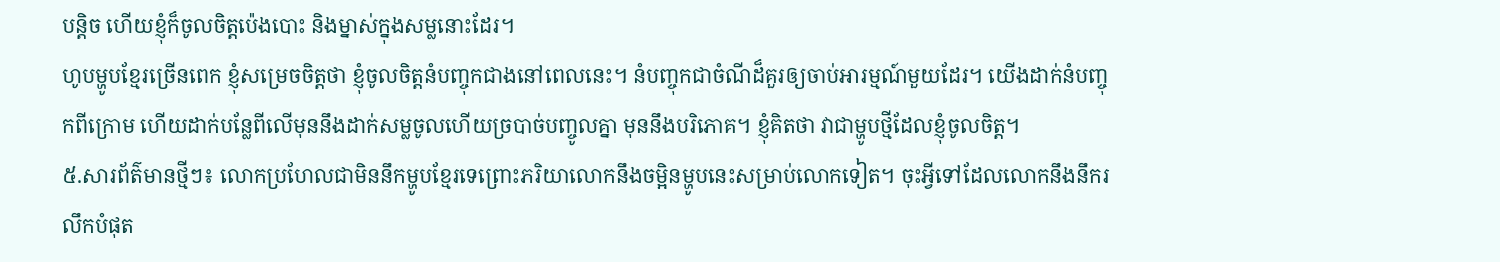បន្តិច ហើយខ្ញុំក៏ចូលចិត្តប៉េងបោះ និងម្នាស់ក្នុងសម្លនោះដែរ។
ហូបម្ហូបខ្មែរច្រើនពេក ខ្ញុំសម្រេចចិត្តថា ខ្ញុំចូលចិត្តនំបញ្ចុកជាងនៅពេលនេះ។ នំបញ្ចុកជាចំណីដ៏គួរឲ្យចាប់អារម្មណ៍មួយដែរ។ យើងដាក់នំបញ្ចុកពីក្រោម ហើយដាក់បន្លែពីលើមុននឹងដាក់សម្លចូលហើយច្របាច់បញ្ចូលគ្នា មុននឹងបរិភោគ។ ខ្ញុំគិតថា វាជាម្ហូបថ្មីដែលខ្ញុំចូលចិត្ត។
៥.សារព័ត៌មានថ្មីៗ៖ លោកប្រហែលជាមិននឹកម្ហូបខ្មែរទេព្រោះភរិយាលោកនឹងចម្អិនម្ហូបនេះសម្រាប់លោកទៀត។ ចុះអ្វីទៅដែលលោកនឹងនឹករលឹកបំផុត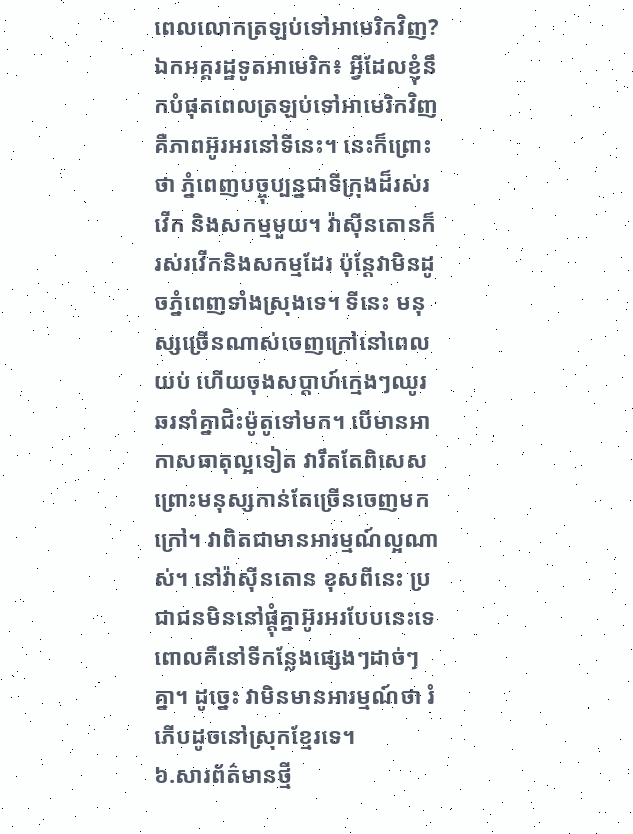ពេលលោកត្រឡប់ទៅអាមេរិកវិញ?
ឯកអគ្គរដ្ឋទូតអាមេរិក៖ អ្វីដែលខ្ញុំនឹកបំផុតពេលត្រឡប់ទៅអាមេរិកវិញ គឺភាពអ៊ូរអរនៅទីនេះ។ នេះក៏ព្រោះថា ភ្នំពេញបច្ចុប្បន្នជាទីក្រុងដ៏រស់រវើក និងសកម្មមួយ។ វ៉ាស៊ីនតោនក៏រស់រវើកនិងសកម្មដែរ ប៉ុន្តែវាមិនដូចភ្នំពេញទាំងស្រុងទេ។ ទីនេះ មនុស្សច្រើនណាស់ចេញក្រៅនៅពេលយប់ ហើយចុងសប្តាហ៍ក្មេងៗឈូរឆរនាំគ្នាជិះម៉ូតូទៅមក។ បើមានអាកាសធាតុល្អទៀត វារឹតតែពិសេសព្រោះមនុស្សកាន់តែច្រើនចេញមកក្រៅ។ វាពិតជាមានអារម្មណ៍ល្អណាស់។ នៅវ៉ាស៊ីនតោន ខុសពីនេះ ប្រជាជនមិននៅផ្តុំគ្នាអ៊ូរអរបែបនេះទេ ពោលគឺនៅទីកន្លែងផ្សេងៗដាច់ៗគ្នា។ ដូច្នេះ វាមិនមានអារម្មណ៍ថា រំភើបដូចនៅស្រុកខ្មែរទេ។
៦.សារព័ត៌មានថ្មី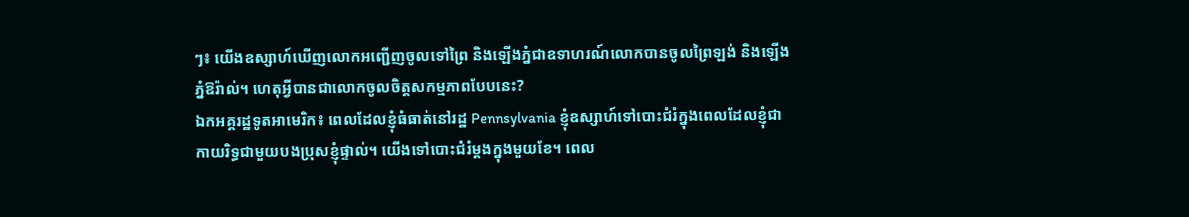ៗ៖ យើងឧស្សាហ៍ឃើញលោកអញ្ជើញចូលទៅព្រៃ និងឡើងភ្នំជាឧទាហរណ៍លោកបានចូលព្រៃឡង់ និងឡើងភ្នំឱរ៉ាល់។ ហេតុអ្វីបានជាលោកចូលចិត្តសកម្មភាពបែបនេះ?
ឯកអគ្គរដ្ឋទូតអាមេរិក៖ ពេលដែលខ្ញុំធំធាត់នៅរដ្ឋ Pennsylvania ខ្ញុំឧស្សាហ៍ទៅបោះជំរំក្នុងពេលដែលខ្ញុំជាកាយរិទ្ធជាមួយបងប្រុសខ្ញុំផ្ទាល់។ យើងទៅបោះជំរំម្តងក្នុងមួយខែ។ ពេល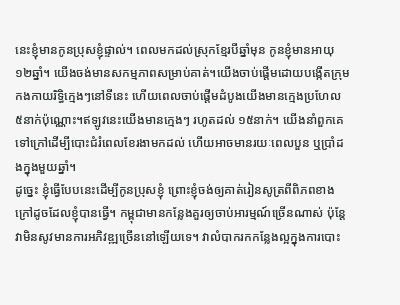នេះខ្ញុំមានកូនប្រុសខ្ញុំផ្ទាល់។ ពេលមកដល់ស្រុកខ្មែរបីឆ្នាំមុន កូនខ្ញុំមានអាយុ ១២ឆ្នាំ។ យើងចង់មានសកម្មភាពសម្រាប់គាត់។យើងចាប់ផ្តើមដោយបង្កើតក្រុមកងកាយរិទ្ធិក្មេងៗនៅទីនេះ ហើយពេលចាប់ផ្តើមដំបូងយើងមានក្មេងប្រហែល ៥នាក់ប៉ុណ្ណោះ។ឥឡូវនេះយើងមានក្មេងៗ រហូតដល់ ១៥នាក់។ យើងនាំពួកគេទៅក្រៅដើម្បីបោះជំរំពេលខែរងាមកដល់ ហើយអាចមានរយៈពេលបួន ឬប្រាំដងក្នុងមួយឆ្នាំ។
ដូច្នេះ ខ្ញុំធ្វើបែបនេះដើម្បីកូនប្រុសខ្ញុំ ព្រោះខ្ញុំចង់ឲ្យគាត់រៀនសូត្រពីពិភពខាងក្រៅដូចដែលខ្ញុំបានធ្វើ។ កម្ពុជាមានកន្លែងគួរឲ្យចាប់អារម្មណ៍ច្រើនណាស់ ប៉ុន្តែវាមិនសូវមានការអភិវឌ្ឍច្រើននៅឡើយទេ។ វាលំបាករកកន្លែងល្អក្នុងការបោះ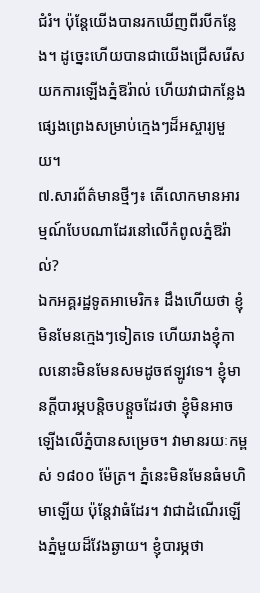ជំរំ។ ប៉ុន្តែយើងបានរកឃើញពីរបីកន្លែង។ ដូច្នេះហើយបានជាយើងជ្រើសរើសយកការឡើងភ្នំឱរ៉ាល់ ហើយវាជាកន្លែងផ្សេងព្រេងសម្រាប់ក្មេងៗដ៏អស្ចារ្យមួយ។
៧.សារព័ត៌មានថ្មីៗ៖ តើលោកមានអារម្មណ៍បែបណាដែរនៅលើកំពូលភ្នំឱរ៉ាល់?
ឯកអគ្គរដ្ឋទូតអាមេរិក៖ ដឹងហើយថា ខ្ញុំមិនមែនក្មេងៗទៀតទេ ហើយរាងខ្ញុំកាលនោះមិនមែនសមដូចឥឡូវទេ។ ខ្ញុំមានក្តីបារម្ភបន្តិចបន្តួចដែរថា ខ្ញុំមិនអាចឡើងលើភ្នំបានសម្រេច។ វាមានរយៈកម្ពស់ ១៨០០ ម៉ែត្រ។ ភ្នំនេះមិនមែនធំមហិមាឡើយ ប៉ុន្តែវាធំដែរ។ វាជាដំណើរឡើងភ្នំមួយដ៏វែងឆ្ងាយ។ ខ្ញុំបារម្ភថា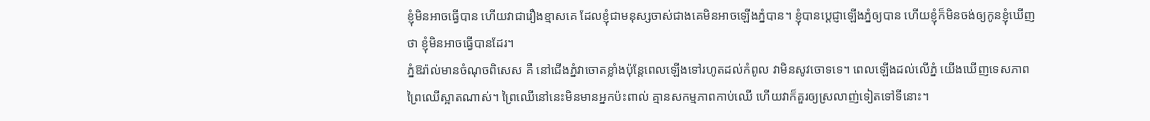ខ្ញុំមិនអាចធ្វើបាន ហើយវាជារឿងខ្មាសគេ ដែលខ្ញុំជាមនុស្សចាស់ជាងគេមិនអាចឡើងភ្នំបាន។ ខ្ញុំបានប្តេជ្ញាឡើងភ្នំឲ្យបាន ហើយខ្ញុំក៏មិនចង់ឲ្យកូនខ្ញុំឃើញថា ខ្ញុំមិនអាចធ្វើបានដែរ។
ភ្នំឱរ៉ាល់មានចំណុចពិសេស គឺ នៅជើងភ្នំវាចោតខ្លាំងប៉ុន្តែពេលឡើងទៅរហូតដល់កំពូល វាមិនសូវចោទទេ។ ពេលឡើងដល់លើភ្នំ យើងឃើញទេសភាពព្រៃឈើស្អាតណាស់។ ព្រៃឈើនៅនេះមិនមានអ្នកប៉ះពាល់ គ្មានសកម្មភាពកាប់ឈើ ហើយវាក៏គួរឲ្យស្រលាញ់ទៀតទៅទីនោះ។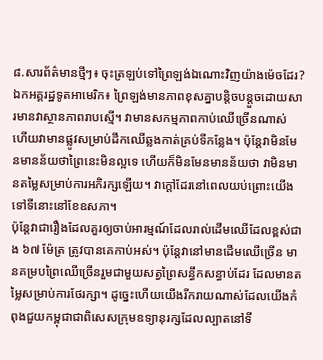៨.សារព័ត៌មានថ្មីៗ៖ ចុះត្រឡប់ទៅព្រៃឡង់ឯណោះវិញយ៉ាងម៉េចដែរ?
ឯកអគ្គរដ្ឋទូតអាមេរិក៖ ព្រៃឡង់មានភាពខុសគ្នាបន្តិចបន្តួចដោយសារមានវាស្ថានភាពរាបស្មើ។ វាមានសកម្មភាពកាប់ឈើច្រើនណាស់ ហើយវាមានផ្លូវសម្រាប់ដឹកឈើឆ្លងកាត់គ្រប់ទីកន្លែង។ ប៉ុន្តែវាមិនមែនមានន័យថាព្រៃនេះមិនល្អទេ ហើយក៏មិនមែនមានន័យថា វាមិនមានតម្លៃសម្រាប់ការអភិរក្សឡើយ។ វាក្តៅដែរនៅពេលយប់ព្រោះយើងទៅទីនោះនៅខែឧសភា។
ប៉ុន្តែវាជារឿងដែលគួរឲ្យចាប់អារម្មណ៍ដែលរាល់ដើមឈើដែលខ្ពស់ជាង ៦៧ ម៉ែត្រ ត្រូវបានគេកាប់អស់។ ប៉ុន្តែវានៅមានដើមឈើច្រើន មានគម្របព្រៃឈើច្រើនរួមជាមួយសត្វព្រៃសន្ធឹកសន្ធាប់ដែរ ដែលមានតម្លៃសម្រាប់ការថែរក្សា។ ដូច្នេះហើយយើងរីករាយណាស់ដែលយើងកំពុងជួយកម្ពុជាជាពិសេសក្រុមឧទ្យានុរក្សដែលល្បាតនៅទី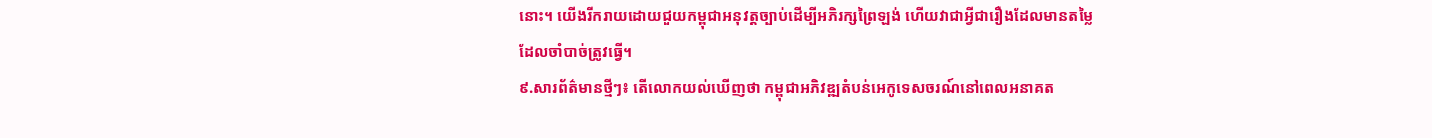នោះ។ យើងរីករាយដោយជួយកម្ពុជាអនុវត្តច្បាប់ដើម្បីអភិរក្សព្រៃឡង់ ហើយវាជាអ្វីជារឿងដែលមានតម្លៃដែលចាំបាច់ត្រូវធ្វើ។
៩.សារព័ត៌មានថ្មីៗ៖ តើលោកយល់ឃើញថា កម្ពុជាអភិវឌ្ឍតំបន់អេកូទេសចរណ៍នៅពេលអនាគត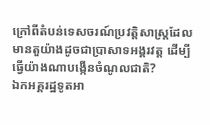ក្រៅពីតំបន់ទេសចរណ៍ប្រវត្តិសាស្ត្រដែលមានតួយ៉ាងដូចជាប្រាសាទអង្គរវត្ត ដើម្បីធ្វើយ៉ាងណាបង្កើនចំណូលជាតិ?
ឯកអគ្គរដ្ឋទូតអា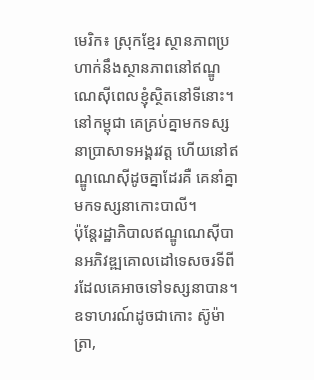មេរិក៖ ស្រុកខ្មែរ ស្ថានភាពប្រហាក់នឹងស្ថានភាពនៅឥណ្ឌូណេស៊ីពេលខ្ញុំស្ថិតនៅទីនោះ។ នៅកម្ពុជា គេគ្រប់គ្នាមកទស្សនាប្រាសាទអង្គរវត្ត ហើយនៅឥណ្ឌូណេស៊ីដូចគ្នាដែរគឺ គេនាំគ្នាមកទស្សនាកោះបាលី។
ប៉ុន្តែរដ្ឋាភិបាលឥណ្ឌូណេស៊ីបានអភិវឌ្ឍគោលដៅទេសចរទីពីរដែលគេអាចទៅទស្សនាបាន។ ឧទាហរណ៍ដូចជាកោះ ស៊ូម៉ាត្រា,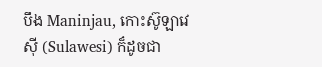បឹង Maninjau, កោះស៊ូឡាវេស៊ី (Sulawesi) ក៏ដូចជា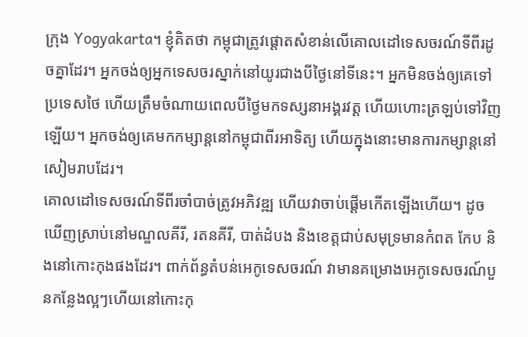ក្រុង Yogyakarta។ ខ្ញុំគិតថា កម្ពុជាត្រូវផ្តោតសំខាន់លើគោលដៅទេសចរណ៍ទីពីរដូចគ្នាដែរ។ អ្នកចង់ឲ្យអ្នកទេសចរស្នាក់នៅយូរជាងបីថ្ងៃនៅទីនេះ។ អ្នកមិនចង់ឲ្យគេទៅប្រទេសថៃ ហើយត្រឹមចំណាយពេលបីថ្ងៃមកទស្សនាអង្គរវត្ត ហើយហោះត្រឡប់ទៅវិញឡើយ។ អ្នកចង់ឲ្យគេមកកម្សាន្តនៅកម្ពុជាពីរអាទិត្យ ហើយក្នុងនោះមានការកម្សាន្តនៅសៀមរាបដែរ។
គោលដៅទេសចរណ៍ទីពីរចាំបាច់ត្រូវអភិវឌ្ឍ ហើយវាចាប់ផ្តើមកើតឡើងហើយ។ ដូចឃើញស្រាប់នៅមណ្ឌលគីរី, រតនគីរី, បាត់ដំបង និងខេត្តជាប់សមុទ្រមានកំពត កែប និងនៅកោះកុងផងដែរ។ ពាក់ព័ន្ធតំបន់អេកូទេសចរណ៍ វាមានគម្រោងអេកូទេសចរណ៍បួនកន្លែងល្អៗហើយនៅកោះកុ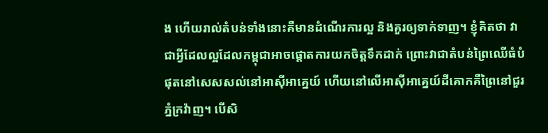ង ហើយរាល់តំបន់ទាំងនោះគឺមានដំណើរការល្អ និងគួរឲ្យទាក់ទាញ។ ខ្ញុំគិតថា វាជាអ្វីដែលល្អដែលកម្ពុជាអាចផ្តោតការយកចិត្តទឹកដាក់ ព្រោះវាជាតំបន់ព្រៃឈើធំបំផុតនៅសេសសល់នៅអាស៊ីអាគ្នេយ៍ ហើយនៅលើអាស៊ីអាគ្នេយ៍ដីគោកគឺព្រៃនៅជួរភ្នំក្រវ៉ាញ។ បើសិ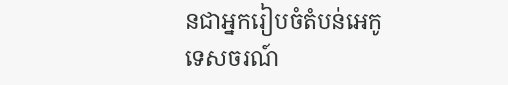នជាអ្នករៀបចំតំបន់អេកូទេសចរណ៍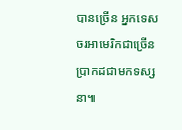បានច្រើន អ្នកទេសចរអាមេរិកជាច្រើនប្រាកដជាមកទស្សនា៕